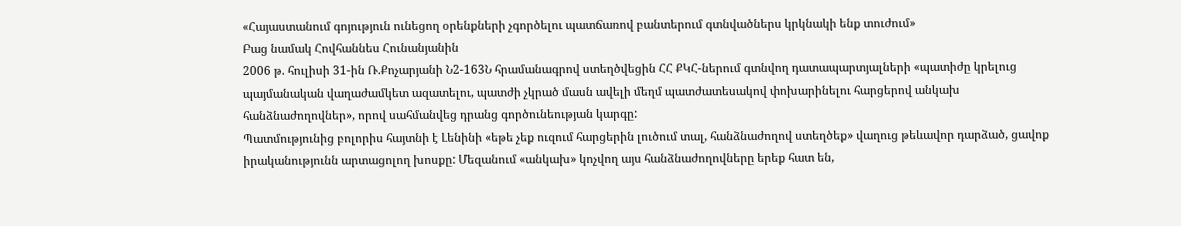«Հայաստանում գոյություն ունեցող օրենքների չգործելու պատճառով բանտերում գտնվածներս կրկնակի ենք տուժում»
Բաց նամակ Հովհաննես Հունանյանին
2006 թ. հուլիսի 31-ին Ռ.Քոչարյանի Ն2-163Ն հրամանագրով ստեղծվեցին ՀՀ ՔԿՀ-ներում գտնվող դատապարտյալների «պատիժը կրելուց պայմանական վաղաժամկետ ազատելու, պատժի չկրած մասն ավելի մեղմ պատժատեսակով փոխարինելու հարցերով անկախ հանձնաժողովներ», որով սահմանվեց դրանց գործունեության կարգը:
Պատմությունից բոլորիս հայտնի է Լենինի «եթե չեք ուզում հարցերին լուծում տալ, հանձնաժողով ստեղծեք» վաղուց թեևավոր դարձած, ցավոք իրականությունն արտացոլող խոսքը: Մեզանում «անկախ» կոչվող այս հանձնաժողովները երեք հատ են,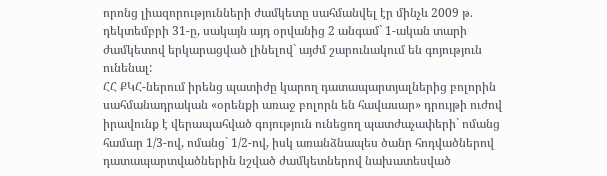որոնց լիազորությունների ժամկետը սահմանվել էր մինչև 2009 թ. դեկտեմբրի 31-ը, սակայն այդ օրվանից 2 անգամ` 1-ական տարի ժամկետով երկարացված լինելով` այժմ շարունակում են գոյություն ունենալ:
ՀՀ ՔԿՀ-ներում իրենց պատիժը կարող դատապարտյալներից բոլորին սահմանադրական «օրենքի առաջ բոլորն են հավասար» դրույթի ուժով իրավունք է վերապահված գոյություն ունեցող պատժաչափերի` ոմանց համար 1/3-ով, ոմանց` 1/2-ով, իսկ առանձնապես ծանր հոդվածներով դատապարտվածներին նշված ժամկետներով նախատեսված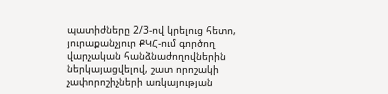պատիժները 2/3-ով կրելուց հետո, յուրաքանչյուր ՔԿՀ-ում գործող վարչական հանձնաժողովներին ներկայացվելով, շատ որոշակի չափորոշիչների առկայության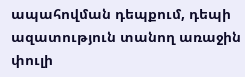ապահովման դեպքում, դեպի ազատություն տանող առաջին փուլի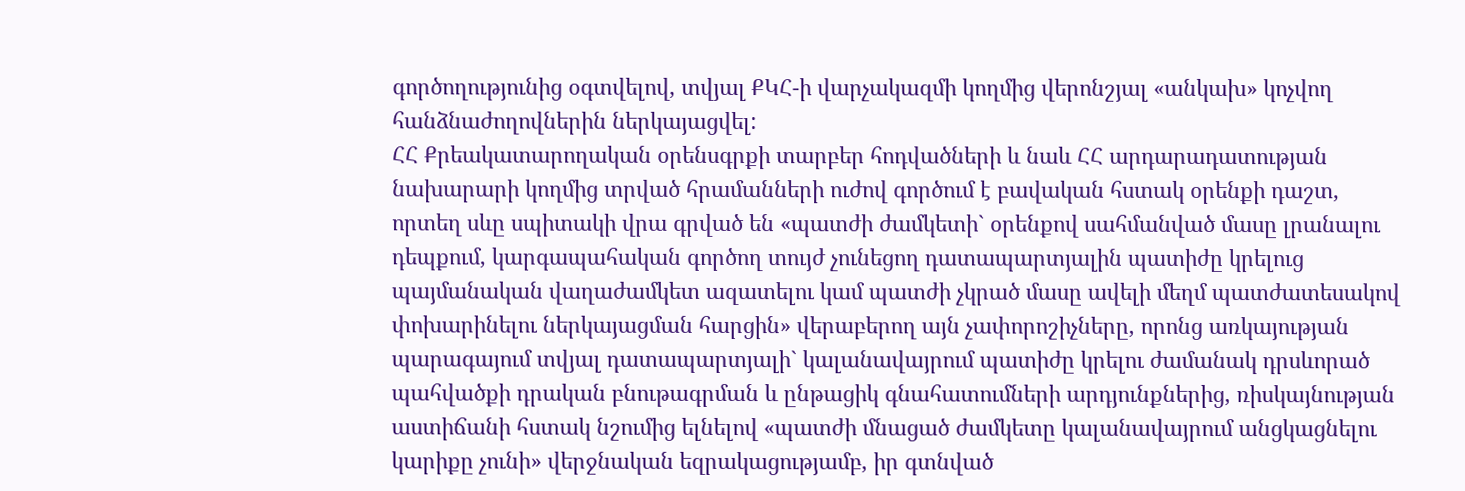գործողությունից օգտվելով, տվյալ ՔԿՀ-ի վարչակազմի կողմից վերոնշյալ «անկախ» կոչվող հանձնաժողովներին ներկայացվել:
ՀՀ Քրեակատարողական օրենսգրքի տարբեր հոդվածների և նաև ՀՀ արդարադատության նախարարի կողմից տրված հրամանների ուժով գործում է բավական հստակ օրենքի դաշտ, որտեղ սևը սպիտակի վրա գրված են «պատժի ժամկետի` օրենքով սահմանված մասը լրանալու դեպքում, կարգապահական գործող տույժ չունեցող դատապարտյալին պատիժը կրելուց պայմանական վաղաժամկետ ազատելու կամ պատժի չկրած մասը ավելի մեղմ պատժատեսակով փոխարինելու ներկայացման հարցին» վերաբերող այն չափորոշիչները, որոնց առկայության պարագայում տվյալ դատապարտյալի` կալանավայրում պատիժը կրելու ժամանակ դրսևորած պահվածքի դրական բնութագրման և ընթացիկ գնահատումների արդյունքներից, ռիսկայնության աստիճանի հստակ նշումից ելնելով «պատժի մնացած ժամկետը կալանավայրում անցկացնելու կարիքը չունի» վերջնական եզրակացությամբ, իր գտնված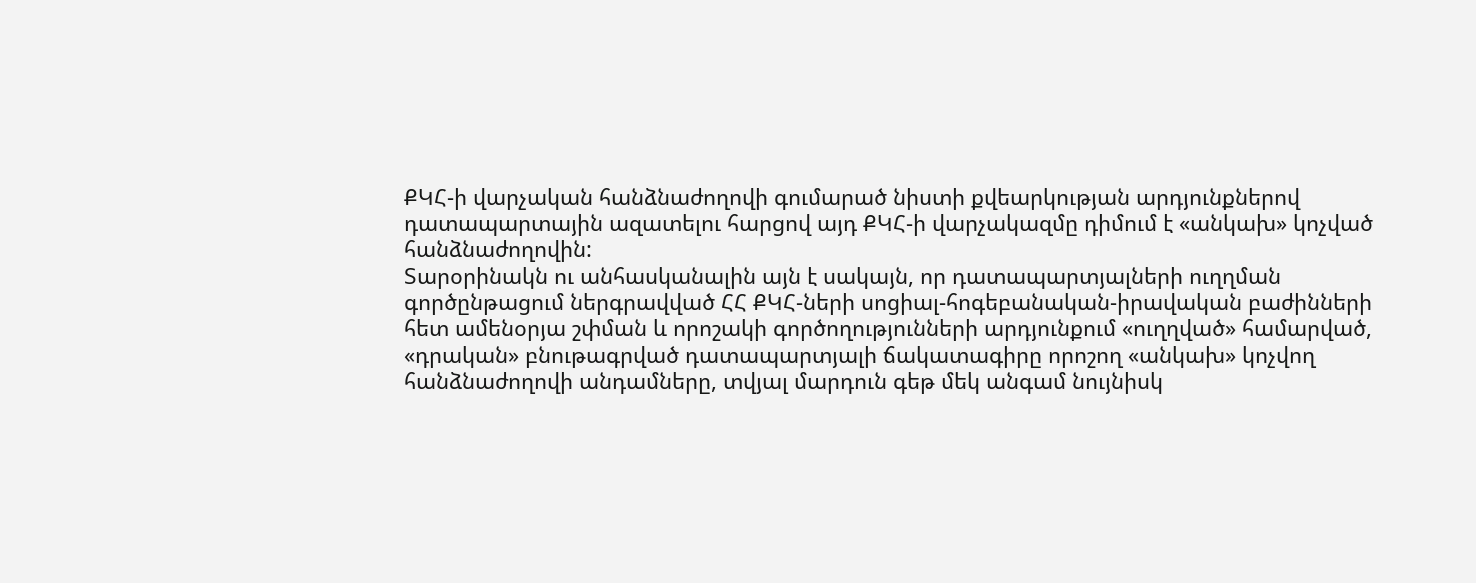ՔԿՀ-ի վարչական հանձնաժողովի գումարած նիստի քվեարկության արդյունքներով դատապարտային ազատելու հարցով այդ ՔԿՀ-ի վարչակազմը դիմում է «անկախ» կոչված հանձնաժողովին:
Տարօրինակն ու անհասկանալին այն է սակայն, որ դատապարտյալների ուղղման գործընթացում ներգրավված ՀՀ ՔԿՀ-ների սոցիալ-հոգեբանական-իրավական բաժինների հետ ամենօրյա շփման և որոշակի գործողությունների արդյունքում «ուղղված» համարված, «դրական» բնութագրված դատապարտյալի ճակատագիրը որոշող «անկախ» կոչվող հանձնաժողովի անդամները, տվյալ մարդուն գեթ մեկ անգամ նույնիսկ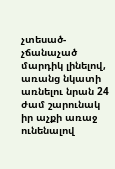չտեսած-չճանաչած մարդիկ լինելով, առանց նկատի առնելու նրան 24 ժամ շարունակ իր աչքի առաջ ունենալով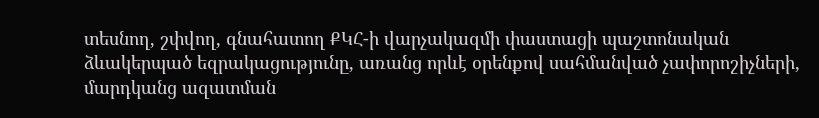տեսնող, շփվող, գնահատող ՔԿՀ-ի վարչակազմի փաստացի պաշտոնական ձևակերպած եզրակացությունը, առանց որևէ օրենքով սահմանված չափորոշիչների, մարդկանց ազատման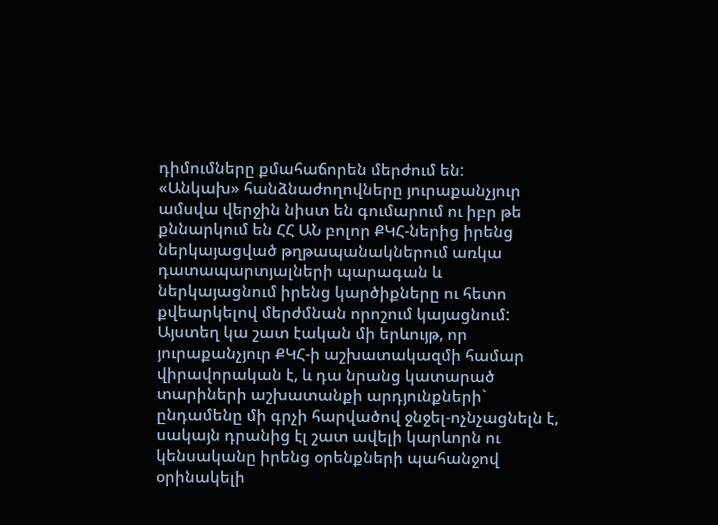դիմումները քմահաճորեն մերժում են:
«Անկախ» հանձնաժողովները յուրաքանչյուր ամսվա վերջին նիստ են գումարում ու իբր թե քննարկում են ՀՀ ԱՆ բոլոր ՔԿՀ-ներից իրենց ներկայացված թղթապանակներում առկա դատապարտյալների պարագան և ներկայացնում իրենց կարծիքները ու հետո քվեարկելով մերժմնան որոշում կայացնում:
Այստեղ կա շատ էական մի երևույթ, որ յուրաքանչյուր ՔԿՀ-ի աշխատակազմի համար վիրավորական է, և դա նրանց կատարած տարիների աշխատանքի արդյունքների` ընդամենը մի գրչի հարվածով ջնջել-ոչնչացնելն է, սակայն դրանից էլ շատ ավելի կարևորն ու կենսականը իրենց օրենքների պահանջով օրինակելի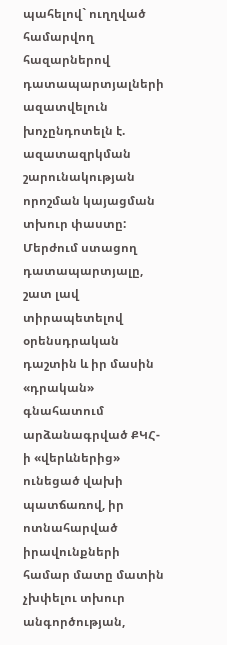պահելով` ուղղված համարվող հազարներով դատապարտյալների ազատվելուն խոչընդոտելն է. ազատազրկման շարունակության որոշման կայացման տխուր փաստը:
Մերժում ստացող դատապարտյալը, շատ լավ տիրապետելով օրենսդրական դաշտին և իր մասին «դրական» գնահատում արձանագրված ՔԿՀ-ի «վերևներից» ունեցած վախի պատճառով, իր ոտնահարված իրավունքների համար մատը մատին չխփելու տխուր անգործության,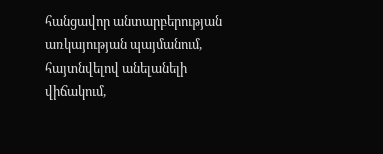հանցավոր անտարբերության առկայության պայմանում, հայտնվելով անելանելի վիճակում,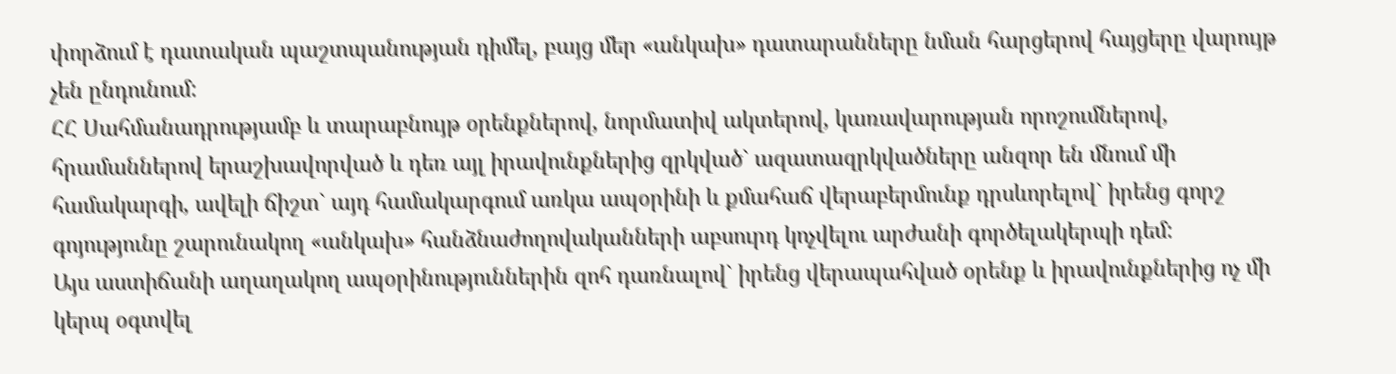փորձում է դատական պաշտպանության դիմել, բայց մեր «անկախ» դատարանները նման հարցերով հայցերը վարույթ չեն ընդունում:
ՀՀ Սահմանադրությամբ և տարաբնույթ օրենքներով, նորմատիվ ակտերով, կառավարության որոշումներով, հրամաններով երաշխավորված և դեռ այլ իրավունքներից զրկված` ազատազրկվածները անզոր են մնում մի համակարգի, ավելի ճիշտ` այդ համակարգում առկա ապօրինի և քմահաճ վերաբերմունք դրսևորելով` իրենց գորշ գոյությունը շարունակող «անկախ» հանձնաժողովականների աբսուրդ կոչվելու արժանի գործելակերպի դեմ:
Այս աստիճանի աղաղակող ապօրինություններին զոհ դառնալով` իրենց վերապահված օրենք և իրավունքներից ոչ մի կերպ օգտվել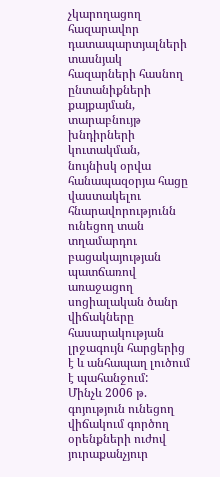չկարողացող հազարավոր դատապարտյալների տասնյակ հազարների հասնող ընտանիքների քայքայման, տարաբնույթ խնդիրների կուտակման, նույնիսկ օրվա հանապազօրյա հացը վաստակելու հնարավորությունն ունեցող տան տղամարդու բացակայության պատճառով առաջացող սոցիալական ծանր վիճակները հասարակության լրջագույն հարցերից է և անհապաղ լուծում է պահանջում:
Մինչև 2006 թ. գոյություն ունեցող վիճակում գործող օրենքների ուժով յուրաքանչյուր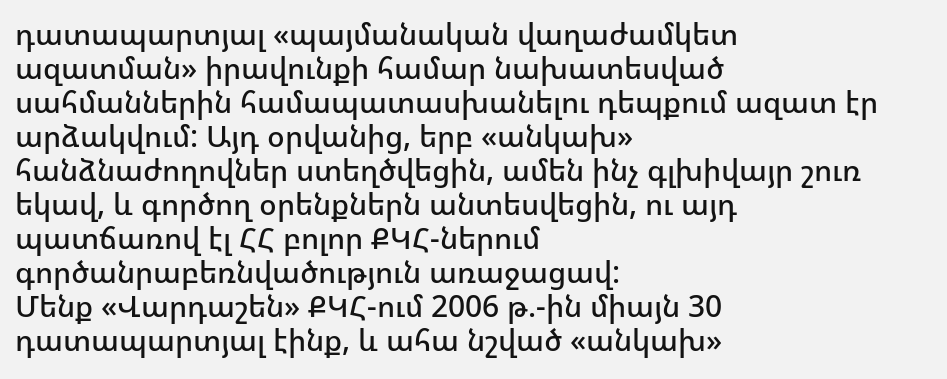դատապարտյալ «պայմանական վաղաժամկետ ազատման» իրավունքի համար նախատեսված սահմաններին համապատասխանելու դեպքում ազատ էր արձակվում: Այդ օրվանից, երբ «անկախ» հանձնաժողովներ ստեղծվեցին, ամեն ինչ գլխիվայր շուռ եկավ, և գործող օրենքներն անտեսվեցին, ու այդ պատճառով էլ ՀՀ բոլոր ՔԿՀ-ներում գործանրաբեռնվածություն առաջացավ:
Մենք «Վարդաշեն» ՔԿՀ-ում 2006 թ.-ին միայն 30 դատապարտյալ էինք, և ահա նշված «անկախ»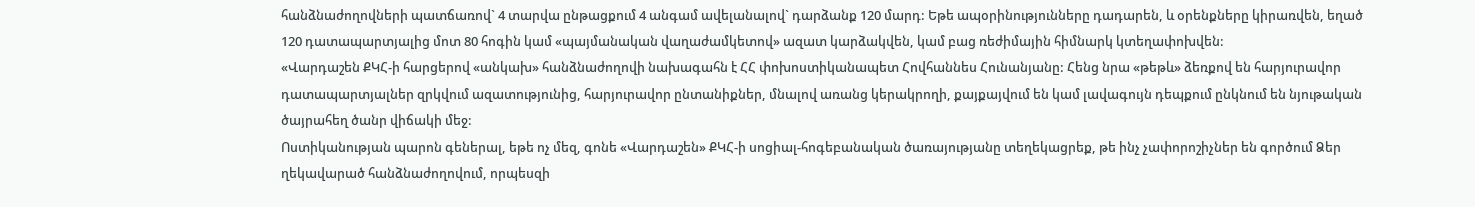հանձնաժողովների պատճառով` 4 տարվա ընթացքում 4 անգամ ավելանալով` դարձանք 120 մարդ: Եթե ապօրինությունները դադարեն, և օրենքները կիրառվեն, եղած 120 դատապարտյալից մոտ 80 հոգին կամ «պայմանական վաղաժամկետով» ազատ կարձակվեն, կամ բաց ռեժիմային հիմնարկ կտեղափոխվեն:
«Վարդաշեն ՔԿՀ-ի հարցերով «անկախ» հանձնաժողովի նախագահն է ՀՀ փոխոստիկանապետ Հովհաննես Հունանյանը: Հենց նրա «թեթև» ձեռքով են հարյուրավոր դատապարտյալներ զրկվում ազատությունից, հարյուրավոր ընտանիքներ, մնալով առանց կերակրողի, քայքայվում են կամ լավագույն դեպքում ընկնում են նյութական ծայրահեղ ծանր վիճակի մեջ:
Ոստիկանության պարոն գեներալ, եթե ոչ մեզ, գոնե «Վարդաշեն» ՔԿՀ-ի սոցիալ-հոգեբանական ծառայությանը տեղեկացրեք, թե ինչ չափորոշիչներ են գործում Ձեր ղեկավարած հանձնաժողովում, որպեսզի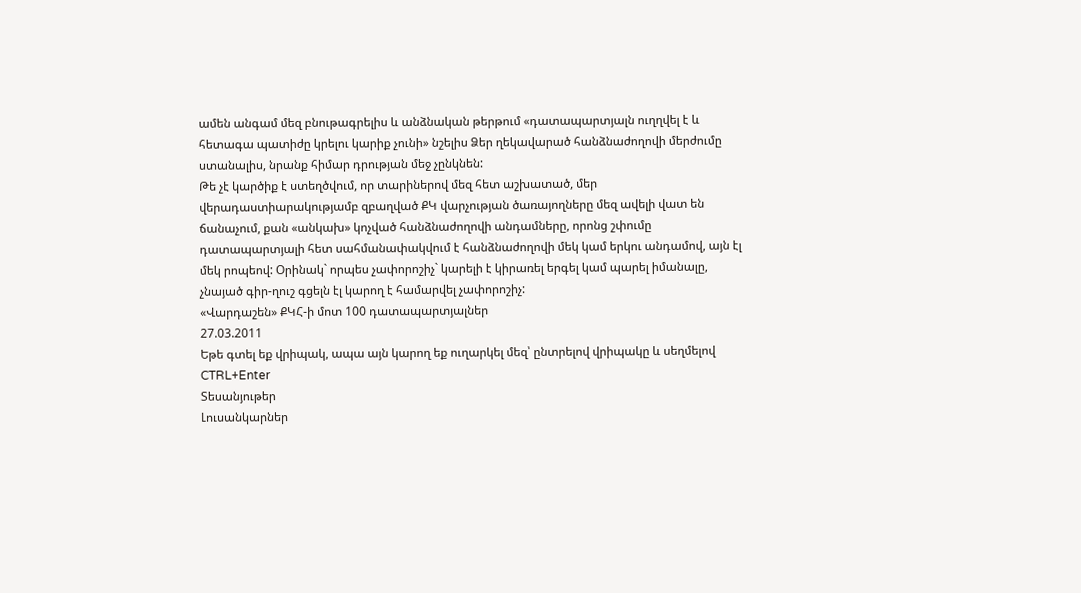ամեն անգամ մեզ բնութագրելիս և անձնական թերթում «դատապարտյալն ուղղվել է և հետագա պատիժը կրելու կարիք չունի» նշելիս Ձեր ղեկավարած հանձնաժողովի մերժումը ստանալիս, նրանք հիմար դրության մեջ չընկնեն:
Թե չէ կարծիք է ստեղծվում, որ տարիներով մեզ հետ աշխատած, մեր վերադաստիարակությամբ զբաղված ՔԿ վարչության ծառայողները մեզ ավելի վատ են ճանաչում, քան «անկախ» կոչված հանձնաժողովի անդամները, որոնց շփումը դատապարտյալի հետ սահմանափակվում է հանձնաժողովի մեկ կամ երկու անդամով, այն էլ մեկ րոպեով: Օրինակ` որպես չափորոշիչ` կարելի է կիրառել երգել կամ պարել իմանալը, չնայած գիր-ղուշ գցելն էլ կարող է համարվել չափորոշիչ:
«Վարդաշեն» ՔԿՀ-ի մոտ 100 դատապարտյալներ
27.03.2011
Եթե գտել եք վրիպակ, ապա այն կարող եք ուղարկել մեզ՝ ընտրելով վրիպակը և սեղմելով CTRL+Enter
Տեսանյութեր
Լուսանկարներ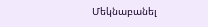Մեկնաբանել